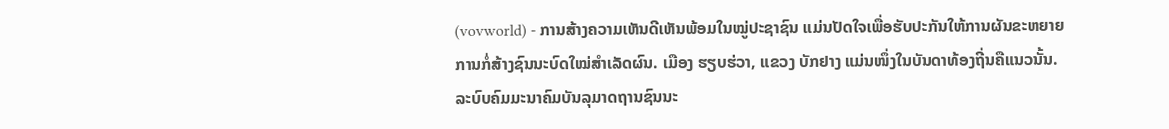(vovworld) - ການສ້າງຄວາມເຫັນດີເຫັນພ້ອມໃນໝູ່ປະຊາຊົນ ແມ່ນປັດໃຈເພື່ອຮັບປະກັນໃຫ້ການຜັນຂະຫຍາຍການກໍ່ສ້າງຊົນນະບົດໃໝ່ສຳເລັດຜົນ. ເມືອງ ຮຽບຮ່ວາ, ແຂວງ ບັກຢາງ ແມ່ນໜຶ່ງໃນບັນດາທ້ອງຖີ່ນຄືແນວນັ້ນ.
ລະບົບຄົມມະນາຄົມບັນລຸມາດຖານຊົນນະ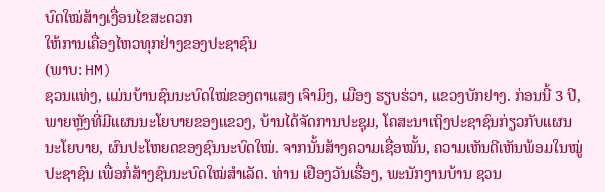ບົດໃໝ່ສ້າງເງື່ອນໄຂສະດວກ
ໃຫ້ການເຄື່ອງໄຫວທຸກຢ່າງຂອງປະຊາຊົນ
(ພາບ: HM)
ຊວນແທ່ງ, ແມ່ນບ້ານຊົນນະບົດໃໝ່ຂອງຕາແສງ ເຈົາມິງ, ເມືອງ ຮຽບຮ່ວາ, ແຂວງບັກຢາງ. ກ່ອນນີ້ 3 ປີ, ພາຍຫຼັງທີ່ມີແຜນນະໂຍບາຍຂອງແຂວງ, ບ້ານໄດ້ຈັດການປະຊຸມ, ໂຄສະນາເຖິງປະຊາຊົນກ່ຽວກັບແຜນນະໂຍບາຍ, ຜົນປະໂຫຍດຂອງຊົນນະບົດໃໝ່. ຈາກນັ້ນສ້າງຄວາມເຊື່ອໝັ້ນ, ຄວາມເຫັນດີເຫັນພ້ອມໃນໝູ່ປະຊາຊົນ ເພື່ອກໍ່ສ້າງຊົນນະບົດໃໝ່ສຳເລັດ. ທ່ານ ເຢືອງວັນເຮື່ອງ, ພະນັກງານບ້ານ ຊວນ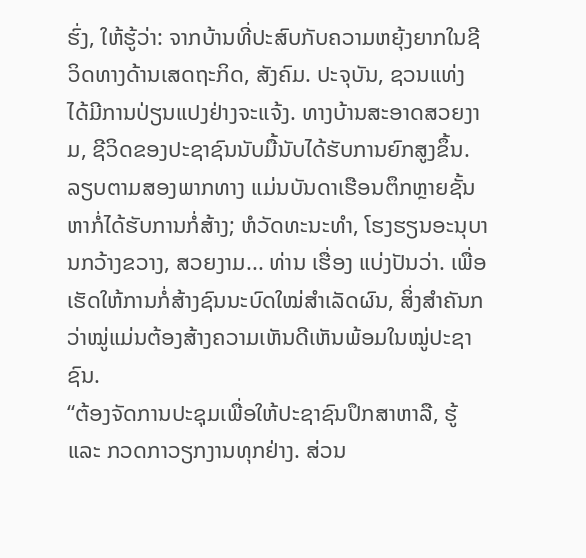ຮົ່ງ, ໃຫ້ຮູ້ວ່າ: ຈາກບ້ານທີ່ປະສົບກັບຄວາມຫຍຸ້ງຍາກໃນຊີວິດທາງດ້ານເສດຖະກິດ, ສັງຄົມ. ປະຈຸບັນ, ຊວນແທ່ງ ໄດ້ມີການປ່ຽນແປງຢ່າງຈະແຈ້ງ. ທາງບ້ານສະອາດສວຍງາມ, ຊີວິດຂອງປະຊາຊົນນັບມື້ນັບໄດ້ຮັບການຍົກສູງຂຶ້ນ. ລຽບຕາມສອງພາກທາງ ແມ່ນບັນດາເຮືອນຕຶກຫຼາຍຊັ້ນຫາກໍ່ໄດ້ຮັບການກໍ່ສ້າງ; ຫໍວັດທະນະທຳ, ໂຮງຮຽນອະນຸບານກວ້າງຂວາງ, ສວຍງາມ... ທ່ານ ເຮື່ອງ ແບ່ງປັນວ່າ. ເພື່ອເຮັດໃຫ້ການກໍ່ສ້າງຊົນນະບົດໃໝ່ສຳເລັດຜົນ, ສິ່ງສຳຄັນກວ່າໝູ່ແມ່ນຕ້ອງສ້າງຄວາມເຫັນດີເຫັນພ້ອມໃນໝູ່ປະຊາຊົນ.
“ຕ້ອງຈັດການປະຊຸມເພື່ອໃຫ້ປະຊາຊົນປຶກສາຫາລື, ຮູ້ ແລະ ກວດກາວຽກງານທຸກຢ່າງ. ສ່ວນ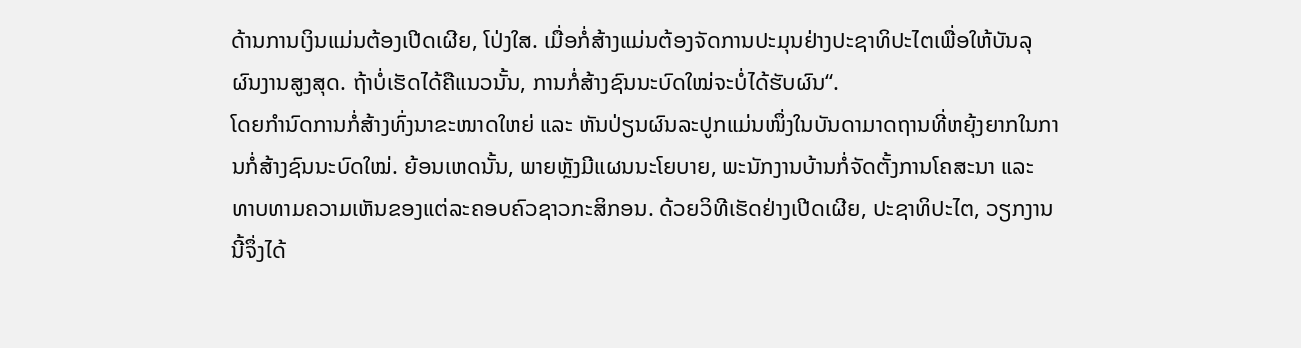ດ້ານການເງິນແມ່ນຕ້ອງເປີດເຜີຍ, ໂປ່ງໃສ. ເມື່ອກໍ່ສ້າງແມ່ນຕ້ອງຈັດການປະມຸນຢ່າງປະຊາທິປະໄຕເພື່ອໃຫ້ບັນລຸຜົນງານສູງສຸດ. ຖ້າບໍ່ເຮັດໄດ້ຄືແນວນັ້ນ, ການກໍ່ສ້າງຊົນນະບົດໃໝ່ຈະບໍ່ໄດ້ຮັບຜົນ“.
ໂດຍກຳນົດການກໍ່ສ້າງທົ່ງນາຂະໜາດໃຫຍ່ ແລະ ຫັນປ່ຽນຜົນລະປູກແມ່ນໜຶ່ງໃນບັນດາມາດຖານທີ່ຫຍຸ້ງຍາກໃນການກໍ່ສ້າງຊົນນະບົດໃໝ່. ຍ້ອນເຫດນັ້ນ, ພາຍຫຼັງມີແຜນນະໂຍບາຍ, ພະນັກງານບ້ານກໍ່ຈັດຕັ້ງການໂຄສະນາ ແລະ ທາບທາມຄວາມເຫັນຂອງແຕ່ລະຄອບຄົວຊາວກະສິກອນ. ດ້ວຍວິທີເຮັດຢ່າງເປີດເຜີຍ, ປະຊາທິປະໄຕ, ວຽກງານນີ້ຈຶ່ງໄດ້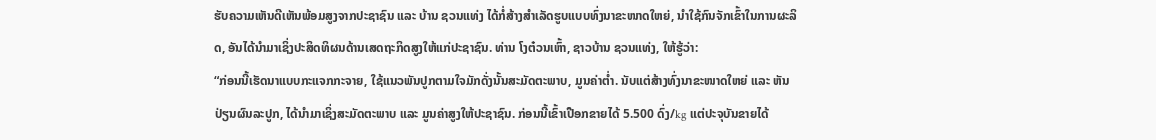ຮັບຄວາມເຫັນດີເຫັນພ້ອມສູງຈາກປະຊາຊົນ ແລະ ບ້ານ ຊວນແທ່ງ ໄດ້ກໍ່ສ້າງສຳເລັດຮູບແບບທົ່ງນາຂະໜາດໃຫຍ່, ນຳໃຊ້ກົນຈັກເຂົ້າໃນການຜະລິດ, ອັນໄດ້ນຳມາເຊິ່ງປະສິດທິຜນດ້ານເສດຖະກິດສູງໃຫ້ແກ່ປະຊາຊົນ. ທ່ານ ໂງຕ໋ວນເຫົ້າ, ຊາວບ້ານ ຊວນແທ່ງ, ໃຫ້ຮູ້ວ່າ:
“ກ່ອນນີ້ເຮັດນາແບບກະແຈກກະຈາຍ, ໃຊ້ແນວພັນປູກຕາມໃຈມັກດັ່ງນັ້ນສະມັດຕະພາບ, ມູນຄ່າຕ່ຳ. ນັບແຕ່ສ້າງທົ່ງນາຂະໜາດໃຫຍ່ ແລະ ຫັນປ່ຽນຜົນລະປູກ, ໄດ້ນຳມາເຊິ່ງສະມັດຕະພາບ ແລະ ມູນຄ່າສູງໃຫ້ປະຊາຊົນ. ກ່ອນນີ້ເຂົ້າເປືອກຂາຍໄດ້ 5.500 ດົ່ງ/kg ແຕ່ປະຈຸບັນຂາຍໄດ້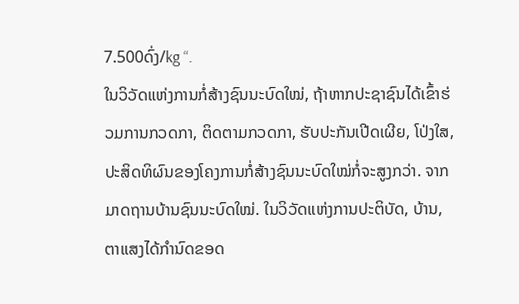7.500ດົ່ງ/kg “.
ໃນວິວັດແຫ່ງການກໍ່ສ້າງຊົນນະບົດໃໝ່, ຖ້າຫາກປະຊາຊົນໄດ້ເຂົ້າຮ່ວມການກວດກາ, ຕິດຕາມກວດກາ, ຮັບປະກັນເປີດເຜີຍ, ໂປ່ງໃສ, ປະສິດທິຜົນຂອງໂຄງການກໍ່ສ້າງຊົນນະບົດໃໝ່ກໍ່ຈະສູງກວ່າ. ຈາກມາດຖານບ້ານຊົນນະບົດໃໝ່. ໃນວິວັດແຫ່ງການປະຕິບັດ, ບ້ານ, ຕາແສງໄດ້ກຳນົດຂອດ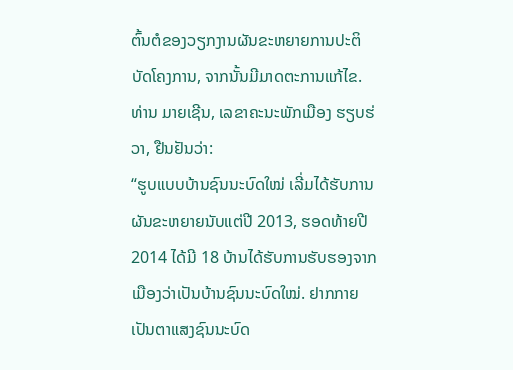ຕົ້ນຕໍຂອງວຽກງານຜັນຂະຫຍາຍການປະຕິບັດໂຄງການ, ຈາກນັ້ນມີມາດຕະການແກ້ໄຂ. ທ່ານ ມາຍເຊີນ, ເລຂາຄະນະພັກເມືອງ ຮຽບຮ່ວາ, ຢືນຢັນວ່າ:
“ຮູບແບບບ້ານຊົນນະບົດໃໝ່ ເລີ່ມໄດ້ຮັບການຜັນຂະຫຍາຍນັບແຕ່ປີ 2013, ຮອດທ້າຍປີ 2014 ໄດ້ມີ 18 ບ້ານໄດ້ຮັບການຮັບຮອງຈາກເມືອງວ່າເປັນບ້ານຊົນນະບົດໃໝ່. ຢາກກາຍເປັນຕາແສງຊົນນະບົດ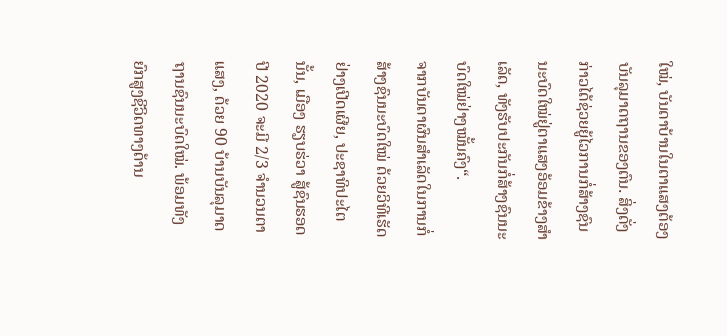ໃໝ່, ບັນດາບ້ານໃນຕາແສງຕ້ອງບັນລຸມາດຖານຂອງຕົນ. ສິ່ງດັ່ງກ່າວໄດ້ຊ່ວຍຍູ້ໄວການກໍ່ສ້າງຊົນນະບົດໃໝ່ຢູ່ຕາແສງອ້ອມຂ້າງສຳເລັດ, ທັງຮັບປະກັນກໍ່ສ້າງຊົນນະບົດໃໝ່ຢ່າງໝັ້ນຄົງ“.
ຈາກບັນດາຜົນສຳເລັດໃນການກໍ່ສ້າງຊົນນະບົດໃໝ່ ດ້ວຍວິທີເຮັດຢ່າງເປີດເຜີຍ, ປະຊາທິປະໄຕນັ້ນ, ເມືອງ ຮຽບຮ່ວາ ສູ້ຊົນຮອດປີ 2020 ຈະມີ 2/3 ຈຳນວນຕາແສງ, ດ້ວຍ 90 ບ້ານບັນລຸມາດຖານຊົນນະບົດໃໝ່. ພ້ອມທັງຍົກສູງຊີວິດທາງດ້ານ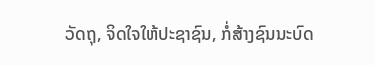ວັດຖຸ, ຈິດໃຈໃຫ້ປະຊາຊົນ, ກໍ່ສ້າງຊົນນະບົດ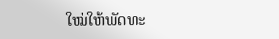ໃໝ່ໃຫ້ພັດທະ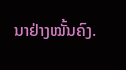ນາຢ່າງໝັ້ນຄົງ.